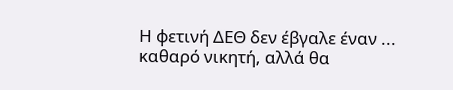Η φετινή ΔΕΘ δεν έβγαλε έναν ...
καθαρό νικητή, αλλά θα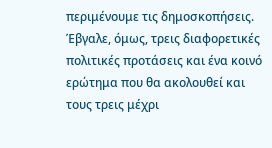περιμένουμε τις δημοσκοπήσεις. Έβγαλε, όμως, τρεις διαφορετικές πολιτικές προτάσεις και ένα κοινό ερώτημα που θα ακολουθεί και τους τρεις μέχρι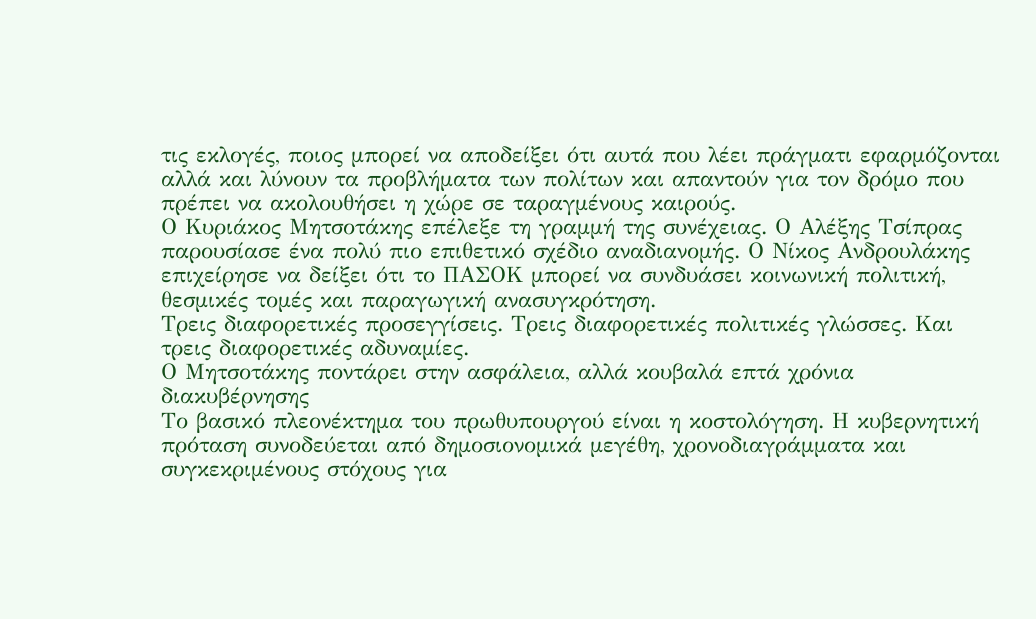τις εκλογές, ποιος μπορεί να αποδείξει ότι αυτά που λέει πράγματι εφαρμόζονται αλλά και λύνουν τα προβλήματα των πολίτων και απαντούν για τον δρόμο που πρέπει να ακολουθήσει η χώρε σε ταραγμένους καιρούς.
Ο Κυριάκος Μητσοτάκης επέλεξε τη γραμμή της συνέχειας. Ο Αλέξης Τσίπρας παρουσίασε ένα πολύ πιο επιθετικό σχέδιο αναδιανομής. Ο Νίκος Ανδρουλάκης επιχείρησε να δείξει ότι το ΠΑΣΟΚ μπορεί να συνδυάσει κοινωνική πολιτική, θεσμικές τομές και παραγωγική ανασυγκρότηση.
Τρεις διαφορετικές προσεγγίσεις. Τρεις διαφορετικές πολιτικές γλώσσες. Και τρεις διαφορετικές αδυναμίες.
Ο Μητσοτάκης ποντάρει στην ασφάλεια, αλλά κουβαλά επτά χρόνια διακυβέρνησης
Το βασικό πλεονέκτημα του πρωθυπουργού είναι η κοστολόγηση. Η κυβερνητική πρόταση συνοδεύεται από δημοσιονομικά μεγέθη, χρονοδιαγράμματα και συγκεκριμένους στόχους για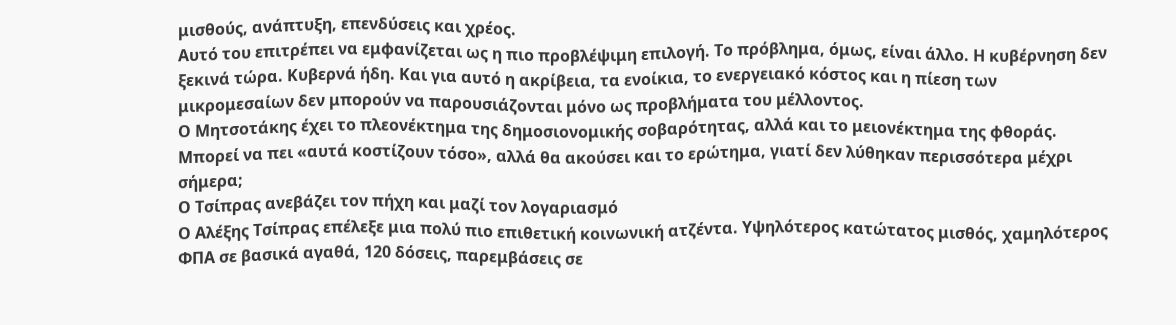μισθούς, ανάπτυξη, επενδύσεις και χρέος.
Αυτό του επιτρέπει να εμφανίζεται ως η πιο προβλέψιμη επιλογή. Το πρόβλημα, όμως, είναι άλλο. Η κυβέρνηση δεν ξεκινά τώρα. Κυβερνά ήδη. Και για αυτό η ακρίβεια, τα ενοίκια, το ενεργειακό κόστος και η πίεση των μικρομεσαίων δεν μπορούν να παρουσιάζονται μόνο ως προβλήματα του μέλλοντος.
Ο Μητσοτάκης έχει το πλεονέκτημα της δημοσιονομικής σοβαρότητας, αλλά και το μειονέκτημα της φθοράς. Μπορεί να πει «αυτά κοστίζουν τόσο», αλλά θα ακούσει και το ερώτημα, γιατί δεν λύθηκαν περισσότερα μέχρι σήμερα;
Ο Τσίπρας ανεβάζει τον πήχη και μαζί τον λογαριασμό
Ο Αλέξης Τσίπρας επέλεξε μια πολύ πιο επιθετική κοινωνική ατζέντα. Υψηλότερος κατώτατος μισθός, χαμηλότερος ΦΠΑ σε βασικά αγαθά, 120 δόσεις, παρεμβάσεις σε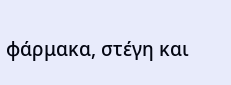φάρμακα, στέγη και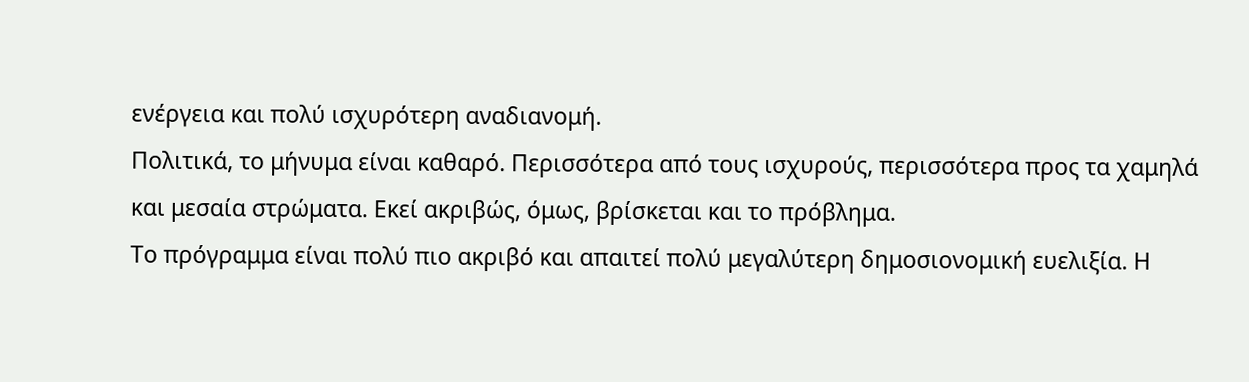ενέργεια και πολύ ισχυρότερη αναδιανομή.
Πολιτικά, το μήνυμα είναι καθαρό. Περισσότερα από τους ισχυρούς, περισσότερα προς τα χαμηλά και μεσαία στρώματα. Εκεί ακριβώς, όμως, βρίσκεται και το πρόβλημα.
Το πρόγραμμα είναι πολύ πιο ακριβό και απαιτεί πολύ μεγαλύτερη δημοσιονομική ευελιξία. Η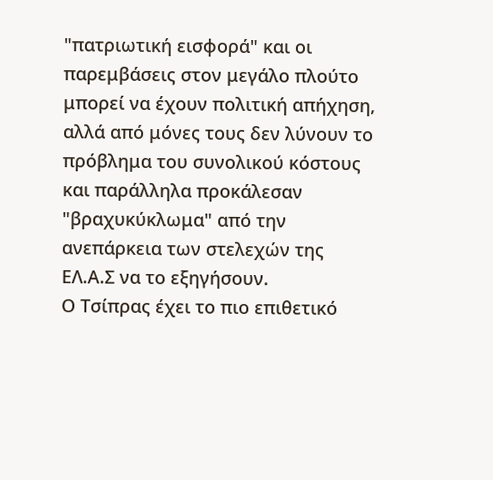"πατριωτική εισφορά" και οι παρεμβάσεις στον μεγάλο πλούτο μπορεί να έχουν πολιτική απήχηση, αλλά από μόνες τους δεν λύνουν το πρόβλημα του συνολικού κόστους και παράλληλα προκάλεσαν "βραχυκύκλωμα" από την ανεπάρκεια των στελεχών της ΕΛ.Α.Σ να το εξηγήσουν.
Ο Τσίπρας έχει το πιο επιθετικό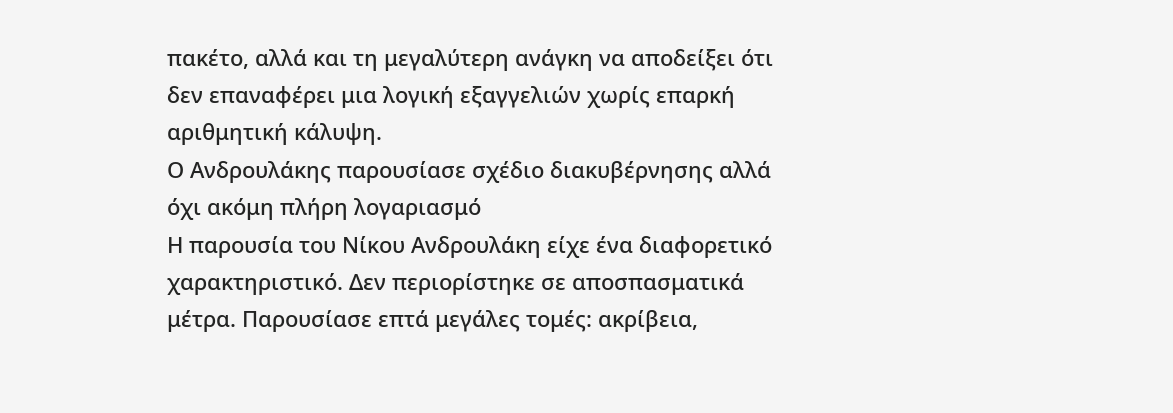πακέτο, αλλά και τη μεγαλύτερη ανάγκη να αποδείξει ότι δεν επαναφέρει μια λογική εξαγγελιών χωρίς επαρκή αριθμητική κάλυψη.
Ο Ανδρουλάκης παρουσίασε σχέδιο διακυβέρνησης αλλά όχι ακόμη πλήρη λογαριασμό
Η παρουσία του Νίκου Ανδρουλάκη είχε ένα διαφορετικό χαρακτηριστικό. Δεν περιορίστηκε σε αποσπασματικά μέτρα. Παρουσίασε επτά μεγάλες τομές: ακρίβεια,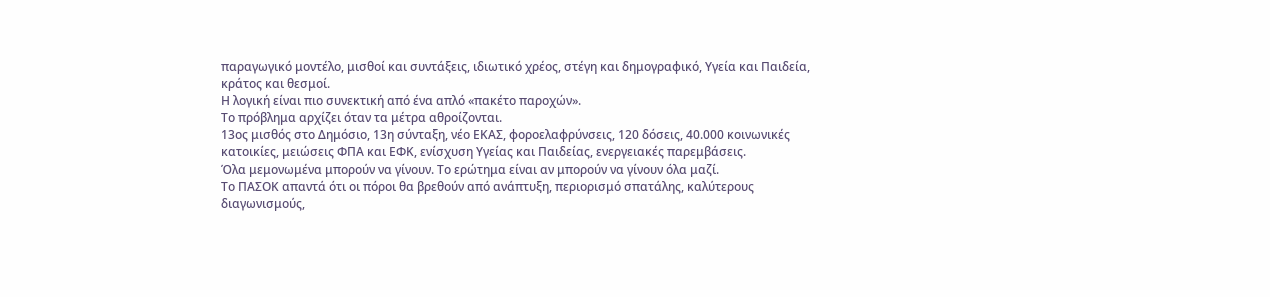παραγωγικό μοντέλο, μισθοί και συντάξεις, ιδιωτικό χρέος, στέγη και δημογραφικό, Υγεία και Παιδεία, κράτος και θεσμοί.
Η λογική είναι πιο συνεκτική από ένα απλό «πακέτο παροχών».
Το πρόβλημα αρχίζει όταν τα μέτρα αθροίζονται.
13ος μισθός στο Δημόσιο, 13η σύνταξη, νέο ΕΚΑΣ, φοροελαφρύνσεις, 120 δόσεις, 40.000 κοινωνικές κατοικίες, μειώσεις ΦΠΑ και ΕΦΚ, ενίσχυση Υγείας και Παιδείας, ενεργειακές παρεμβάσεις.
Όλα μεμονωμένα μπορούν να γίνουν. Το ερώτημα είναι αν μπορούν να γίνουν όλα μαζί.
Το ΠΑΣΟΚ απαντά ότι οι πόροι θα βρεθούν από ανάπτυξη, περιορισμό σπατάλης, καλύτερους διαγωνισμούς,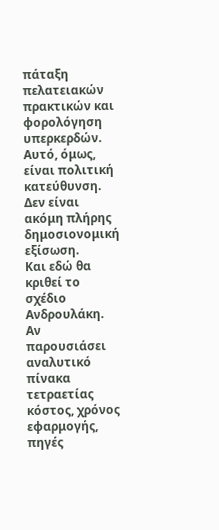πάταξη πελατειακών πρακτικών και φορολόγηση υπερκερδών. Αυτό, όμως, είναι πολιτική κατεύθυνση. Δεν είναι ακόμη πλήρης δημοσιονομική εξίσωση.
Και εδώ θα κριθεί το σχέδιο Ανδρουλάκη. Αν παρουσιάσει αναλυτικό πίνακα τετραετίας κόστος, χρόνος εφαρμογής, πηγές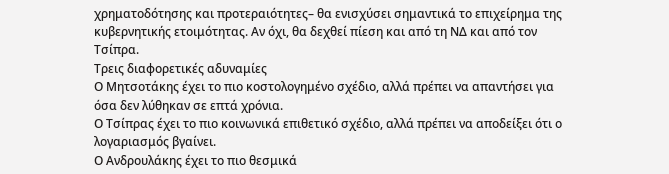χρηματοδότησης και προτεραιότητες– θα ενισχύσει σημαντικά το επιχείρημα της κυβερνητικής ετοιμότητας. Αν όχι, θα δεχθεί πίεση και από τη ΝΔ και από τον Τσίπρα.
Τρεις διαφορετικές αδυναμίες
Ο Μητσοτάκης έχει το πιο κοστολογημένο σχέδιο, αλλά πρέπει να απαντήσει για όσα δεν λύθηκαν σε επτά χρόνια.
Ο Τσίπρας έχει το πιο κοινωνικά επιθετικό σχέδιο, αλλά πρέπει να αποδείξει ότι ο λογαριασμός βγαίνει.
Ο Ανδρουλάκης έχει το πιο θεσμικά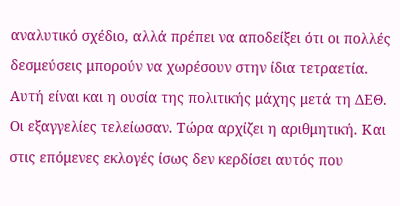αναλυτικό σχέδιο, αλλά πρέπει να αποδείξει ότι οι πολλές δεσμεύσεις μπορούν να χωρέσουν στην ίδια τετραετία. Αυτή είναι και η ουσία της πολιτικής μάχης μετά τη ΔΕΘ.
Οι εξαγγελίες τελείωσαν. Τώρα αρχίζει η αριθμητική. Και στις επόμενες εκλογές ίσως δεν κερδίσει αυτός που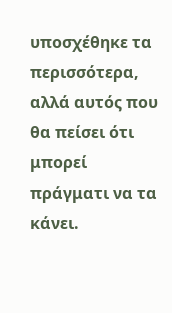υποσχέθηκε τα περισσότερα, αλλά αυτός που θα πείσει ότι μπορεί πράγματι να τα κάνει.